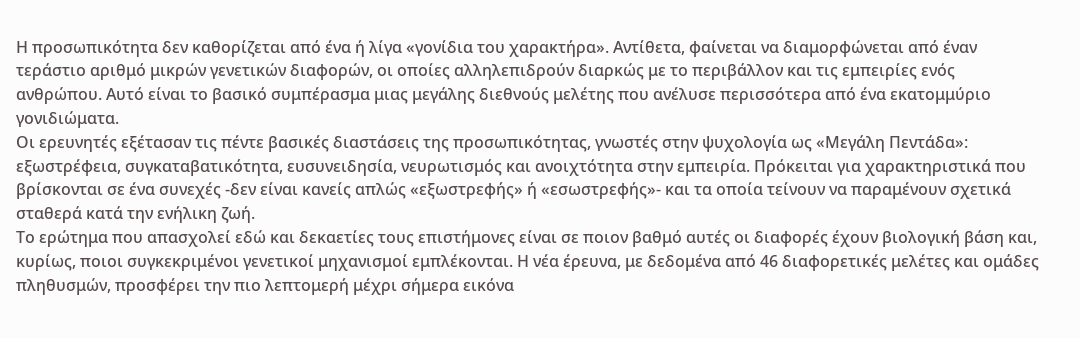Η προσωπικότητα δεν καθορίζεται από ένα ή λίγα «γονίδια του χαρακτήρα». Αντίθετα, φαίνεται να διαμορφώνεται από έναν τεράστιο αριθμό μικρών γενετικών διαφορών, οι οποίες αλληλεπιδρούν διαρκώς με το περιβάλλον και τις εμπειρίες ενός ανθρώπου. Αυτό είναι το βασικό συμπέρασμα μιας μεγάλης διεθνούς μελέτης που ανέλυσε περισσότερα από ένα εκατομμύριο γονιδιώματα.
Οι ερευνητές εξέτασαν τις πέντε βασικές διαστάσεις της προσωπικότητας, γνωστές στην ψυχολογία ως «Μεγάλη Πεντάδα»: εξωστρέφεια, συγκαταβατικότητα, ευσυνειδησία, νευρωτισμός και ανοιχτότητα στην εμπειρία. Πρόκειται για χαρακτηριστικά που βρίσκονται σε ένα συνεχές -δεν είναι κανείς απλώς «εξωστρεφής» ή «εσωστρεφής»- και τα οποία τείνουν να παραμένουν σχετικά σταθερά κατά την ενήλικη ζωή.
Το ερώτημα που απασχολεί εδώ και δεκαετίες τους επιστήμονες είναι σε ποιον βαθμό αυτές οι διαφορές έχουν βιολογική βάση και, κυρίως, ποιοι συγκεκριμένοι γενετικοί μηχανισμοί εμπλέκονται. Η νέα έρευνα, με δεδομένα από 46 διαφορετικές μελέτες και ομάδες πληθυσμών, προσφέρει την πιο λεπτομερή μέχρι σήμερα εικόνα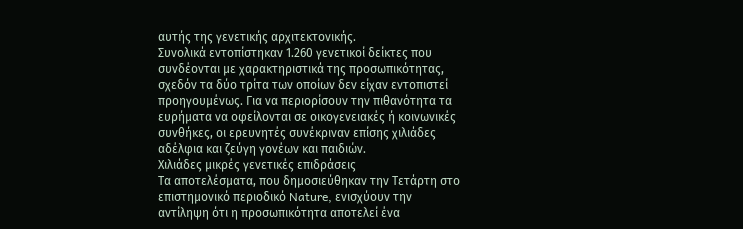αυτής της γενετικής αρχιτεκτονικής.
Συνολικά εντοπίστηκαν 1.260 γενετικοί δείκτες που συνδέονται με χαρακτηριστικά της προσωπικότητας, σχεδόν τα δύο τρίτα των οποίων δεν είχαν εντοπιστεί προηγουμένως. Για να περιορίσουν την πιθανότητα τα ευρήματα να οφείλονται σε οικογενειακές ή κοινωνικές συνθήκες, οι ερευνητές συνέκριναν επίσης χιλιάδες αδέλφια και ζεύγη γονέων και παιδιών.
Χιλιάδες μικρές γενετικές επιδράσεις
Τα αποτελέσματα, που δημοσιεύθηκαν την Τετάρτη στο επιστημονικό περιοδικό Nature, ενισχύουν την αντίληψη ότι η προσωπικότητα αποτελεί ένα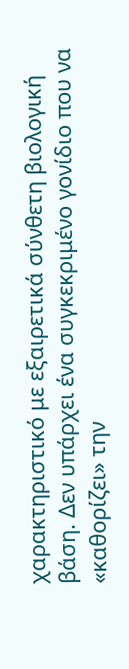χαρακτηριστικό με εξαιρετικά σύνθετη βιολογική βάση. Δεν υπάρχει ένα συγκεκριμένο γονίδιο που να «καθορίζει» την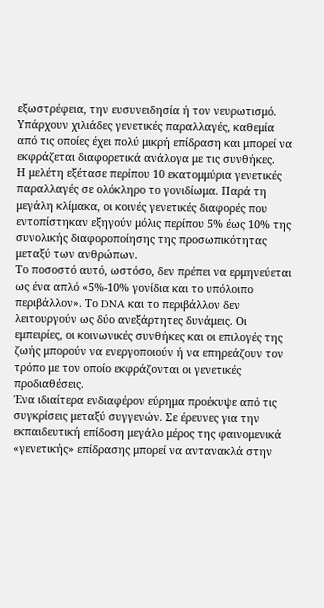εξωστρέφεια, την ευσυνειδησία ή τον νευρωτισμό. Υπάρχουν χιλιάδες γενετικές παραλλαγές, καθεμία από τις οποίες έχει πολύ μικρή επίδραση και μπορεί να εκφράζεται διαφορετικά ανάλογα με τις συνθήκες.
Η μελέτη εξέτασε περίπου 10 εκατομμύρια γενετικές παραλλαγές σε ολόκληρο το γονιδίωμα. Παρά τη μεγάλη κλίμακα, οι κοινές γενετικές διαφορές που εντοπίστηκαν εξηγούν μόλις περίπου 5% έως 10% της συνολικής διαφοροποίησης της προσωπικότητας μεταξύ των ανθρώπων.
Το ποσοστό αυτό, ωστόσο, δεν πρέπει να ερμηνεύεται ως ένα απλό «5%-10% γονίδια και το υπόλοιπο περιβάλλον». Το DNA και το περιβάλλον δεν λειτουργούν ως δύο ανεξάρτητες δυνάμεις. Οι εμπειρίες, οι κοινωνικές συνθήκες και οι επιλογές της ζωής μπορούν να ενεργοποιούν ή να επηρεάζουν τον τρόπο με τον οποίο εκφράζονται οι γενετικές προδιαθέσεις.
Ένα ιδιαίτερα ενδιαφέρον εύρημα προέκυψε από τις συγκρίσεις μεταξύ συγγενών. Σε έρευνες για την εκπαιδευτική επίδοση μεγάλο μέρος της φαινομενικά «γενετικής» επίδρασης μπορεί να αντανακλά στην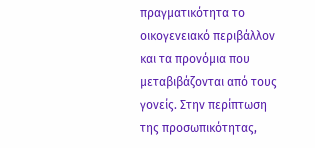πραγματικότητα το οικογενειακό περιβάλλον και τα προνόμια που μεταβιβάζονται από τους γονείς. Στην περίπτωση της προσωπικότητας,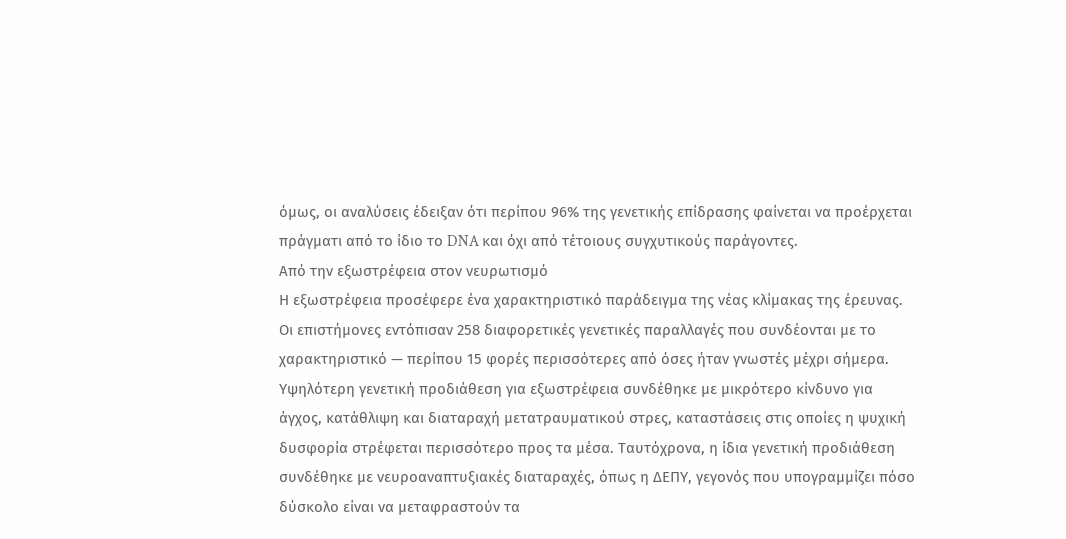όμως, οι αναλύσεις έδειξαν ότι περίπου 96% της γενετικής επίδρασης φαίνεται να προέρχεται πράγματι από το ίδιο το DNA και όχι από τέτοιους συγχυτικούς παράγοντες.
Από την εξωστρέφεια στον νευρωτισμό
Η εξωστρέφεια προσέφερε ένα χαρακτηριστικό παράδειγμα της νέας κλίμακας της έρευνας. Οι επιστήμονες εντόπισαν 258 διαφορετικές γενετικές παραλλαγές που συνδέονται με το χαρακτηριστικό — περίπου 15 φορές περισσότερες από όσες ήταν γνωστές μέχρι σήμερα.
Υψηλότερη γενετική προδιάθεση για εξωστρέφεια συνδέθηκε με μικρότερο κίνδυνο για άγχος, κατάθλιψη και διαταραχή μετατραυματικού στρες, καταστάσεις στις οποίες η ψυχική δυσφορία στρέφεται περισσότερο προς τα μέσα. Ταυτόχρονα, η ίδια γενετική προδιάθεση συνδέθηκε με νευροαναπτυξιακές διαταραχές, όπως η ΔΕΠΥ, γεγονός που υπογραμμίζει πόσο δύσκολο είναι να μεταφραστούν τα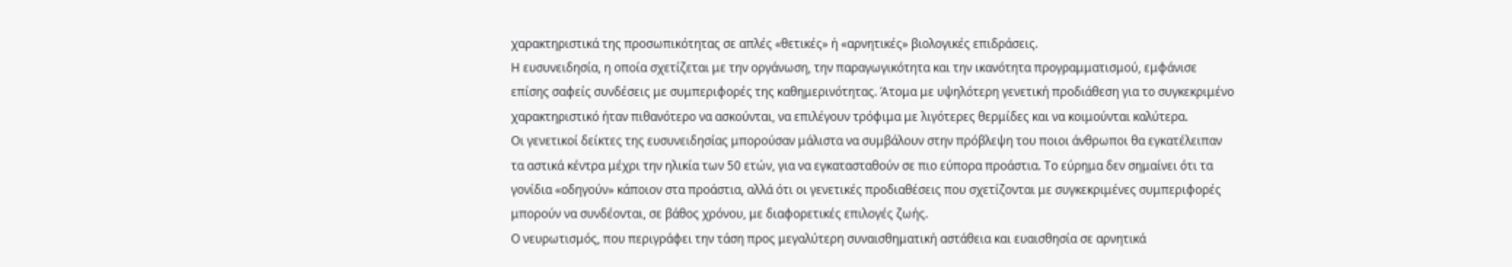χαρακτηριστικά της προσωπικότητας σε απλές «θετικές» ή «αρνητικές» βιολογικές επιδράσεις.
Η ευσυνειδησία, η οποία σχετίζεται με την οργάνωση, την παραγωγικότητα και την ικανότητα προγραμματισμού, εμφάνισε επίσης σαφείς συνδέσεις με συμπεριφορές της καθημερινότητας. Άτομα με υψηλότερη γενετική προδιάθεση για το συγκεκριμένο χαρακτηριστικό ήταν πιθανότερο να ασκούνται, να επιλέγουν τρόφιμα με λιγότερες θερμίδες και να κοιμούνται καλύτερα.
Οι γενετικοί δείκτες της ευσυνειδησίας μπορούσαν μάλιστα να συμβάλουν στην πρόβλεψη του ποιοι άνθρωποι θα εγκατέλειπαν τα αστικά κέντρα μέχρι την ηλικία των 50 ετών, για να εγκατασταθούν σε πιο εύπορα προάστια. Το εύρημα δεν σημαίνει ότι τα γονίδια «οδηγούν» κάποιον στα προάστια, αλλά ότι οι γενετικές προδιαθέσεις που σχετίζονται με συγκεκριμένες συμπεριφορές μπορούν να συνδέονται, σε βάθος χρόνου, με διαφορετικές επιλογές ζωής.
Ο νευρωτισμός, που περιγράφει την τάση προς μεγαλύτερη συναισθηματική αστάθεια και ευαισθησία σε αρνητικά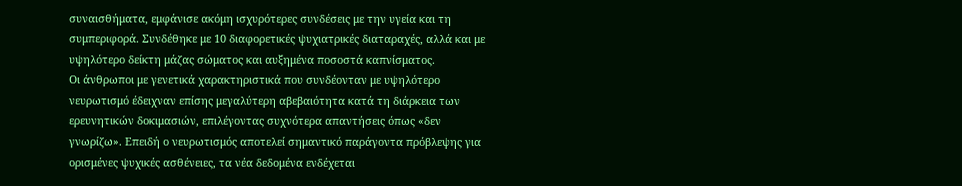συναισθήματα, εμφάνισε ακόμη ισχυρότερες συνδέσεις με την υγεία και τη συμπεριφορά. Συνδέθηκε με 10 διαφορετικές ψυχιατρικές διαταραχές, αλλά και με υψηλότερο δείκτη μάζας σώματος και αυξημένα ποσοστά καπνίσματος.
Οι άνθρωποι με γενετικά χαρακτηριστικά που συνδέονταν με υψηλότερο νευρωτισμό έδειχναν επίσης μεγαλύτερη αβεβαιότητα κατά τη διάρκεια των ερευνητικών δοκιμασιών, επιλέγοντας συχνότερα απαντήσεις όπως «δεν γνωρίζω». Επειδή ο νευρωτισμός αποτελεί σημαντικό παράγοντα πρόβλεψης για ορισμένες ψυχικές ασθένειες, τα νέα δεδομένα ενδέχεται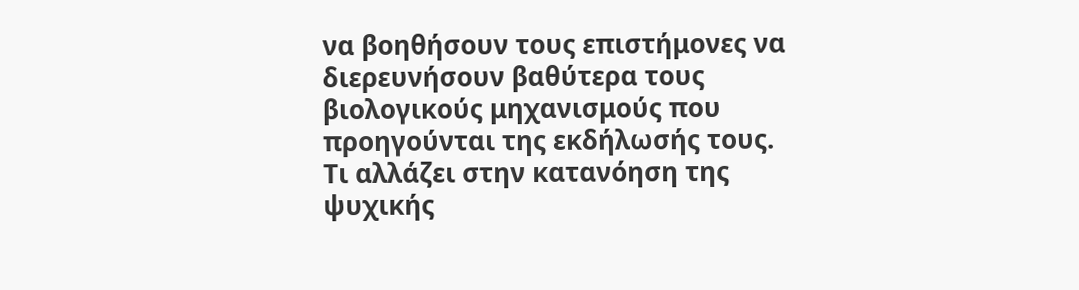να βοηθήσουν τους επιστήμονες να διερευνήσουν βαθύτερα τους βιολογικούς μηχανισμούς που προηγούνται της εκδήλωσής τους.
Τι αλλάζει στην κατανόηση της ψυχικής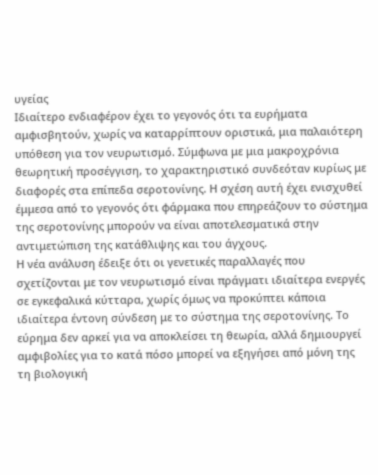υγείας
Ιδιαίτερο ενδιαφέρον έχει το γεγονός ότι τα ευρήματα αμφισβητούν, χωρίς να καταρρίπτουν οριστικά, μια παλαιότερη υπόθεση για τον νευρωτισμό. Σύμφωνα με μια μακροχρόνια θεωρητική προσέγγιση, το χαρακτηριστικό συνδεόταν κυρίως με διαφορές στα επίπεδα σεροτονίνης. Η σχέση αυτή έχει ενισχυθεί έμμεσα από το γεγονός ότι φάρμακα που επηρεάζουν το σύστημα της σεροτονίνης μπορούν να είναι αποτελεσματικά στην αντιμετώπιση της κατάθλιψης και του άγχους.
Η νέα ανάλυση έδειξε ότι οι γενετικές παραλλαγές που σχετίζονται με τον νευρωτισμό είναι πράγματι ιδιαίτερα ενεργές σε εγκεφαλικά κύτταρα, χωρίς όμως να προκύπτει κάποια ιδιαίτερα έντονη σύνδεση με το σύστημα της σεροτονίνης. Το εύρημα δεν αρκεί για να αποκλείσει τη θεωρία, αλλά δημιουργεί αμφιβολίες για το κατά πόσο μπορεί να εξηγήσει από μόνη της τη βιολογική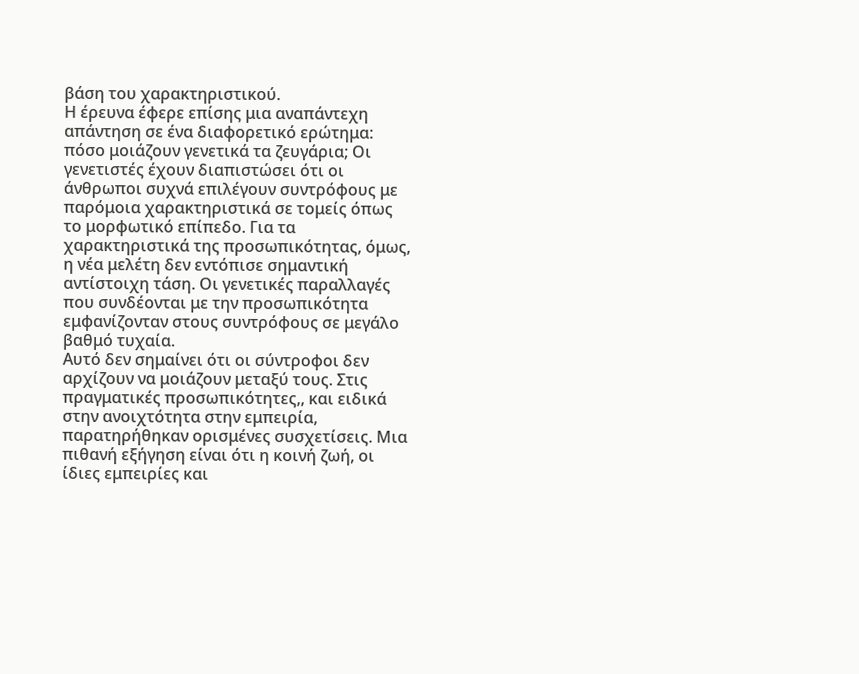βάση του χαρακτηριστικού.
Η έρευνα έφερε επίσης μια αναπάντεχη απάντηση σε ένα διαφορετικό ερώτημα: πόσο μοιάζουν γενετικά τα ζευγάρια; Οι γενετιστές έχουν διαπιστώσει ότι οι άνθρωποι συχνά επιλέγουν συντρόφους με παρόμοια χαρακτηριστικά σε τομείς όπως το μορφωτικό επίπεδο. Για τα χαρακτηριστικά της προσωπικότητας, όμως, η νέα μελέτη δεν εντόπισε σημαντική αντίστοιχη τάση. Οι γενετικές παραλλαγές που συνδέονται με την προσωπικότητα εμφανίζονταν στους συντρόφους σε μεγάλο βαθμό τυχαία.
Αυτό δεν σημαίνει ότι οι σύντροφοι δεν αρχίζουν να μοιάζουν μεταξύ τους. Στις πραγματικές προσωπικότητες,, και ειδικά στην ανοιχτότητα στην εμπειρία, παρατηρήθηκαν ορισμένες συσχετίσεις. Μια πιθανή εξήγηση είναι ότι η κοινή ζωή, οι ίδιες εμπειρίες και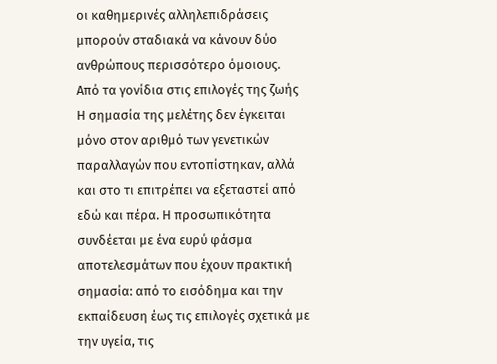οι καθημερινές αλληλεπιδράσεις μπορούν σταδιακά να κάνουν δύο ανθρώπους περισσότερο όμοιους.
Από τα γονίδια στις επιλογές της ζωής
Η σημασία της μελέτης δεν έγκειται μόνο στον αριθμό των γενετικών παραλλαγών που εντοπίστηκαν, αλλά και στο τι επιτρέπει να εξεταστεί από εδώ και πέρα. Η προσωπικότητα συνδέεται με ένα ευρύ φάσμα αποτελεσμάτων που έχουν πρακτική σημασία: από το εισόδημα και την εκπαίδευση έως τις επιλογές σχετικά με την υγεία, τις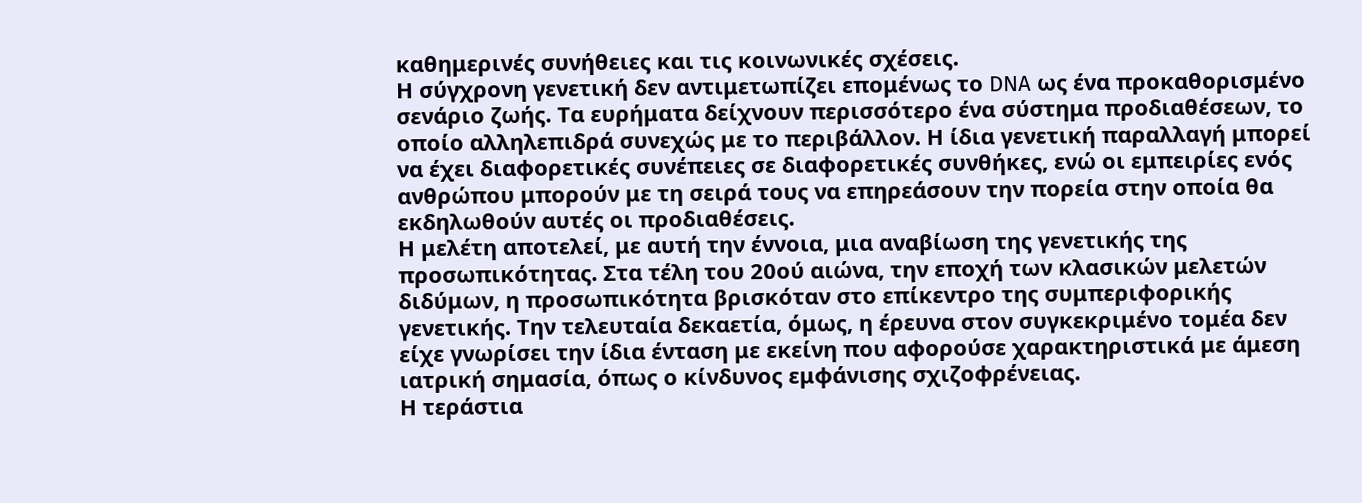καθημερινές συνήθειες και τις κοινωνικές σχέσεις.
Η σύγχρονη γενετική δεν αντιμετωπίζει επομένως το DNA ως ένα προκαθορισμένο σενάριο ζωής. Τα ευρήματα δείχνουν περισσότερο ένα σύστημα προδιαθέσεων, το οποίο αλληλεπιδρά συνεχώς με το περιβάλλον. Η ίδια γενετική παραλλαγή μπορεί να έχει διαφορετικές συνέπειες σε διαφορετικές συνθήκες, ενώ οι εμπειρίες ενός ανθρώπου μπορούν με τη σειρά τους να επηρεάσουν την πορεία στην οποία θα εκδηλωθούν αυτές οι προδιαθέσεις.
Η μελέτη αποτελεί, με αυτή την έννοια, μια αναβίωση της γενετικής της προσωπικότητας. Στα τέλη του 20ού αιώνα, την εποχή των κλασικών μελετών διδύμων, η προσωπικότητα βρισκόταν στο επίκεντρο της συμπεριφορικής γενετικής. Την τελευταία δεκαετία, όμως, η έρευνα στον συγκεκριμένο τομέα δεν είχε γνωρίσει την ίδια ένταση με εκείνη που αφορούσε χαρακτηριστικά με άμεση ιατρική σημασία, όπως ο κίνδυνος εμφάνισης σχιζοφρένειας.
Η τεράστια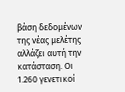βάση δεδομένων της νέας μελέτης αλλάζει αυτή την κατάσταση. Οι 1.260 γενετικοί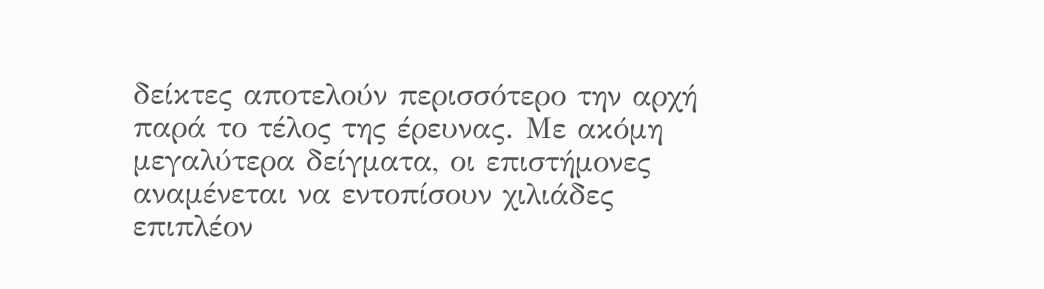δείκτες αποτελούν περισσότερο την αρχή παρά το τέλος της έρευνας. Με ακόμη μεγαλύτερα δείγματα, οι επιστήμονες αναμένεται να εντοπίσουν χιλιάδες επιπλέον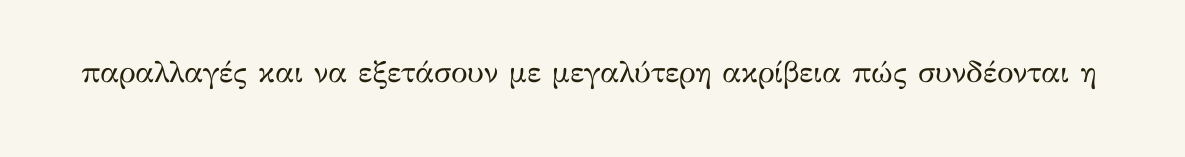παραλλαγές και να εξετάσουν με μεγαλύτερη ακρίβεια πώς συνδέονται η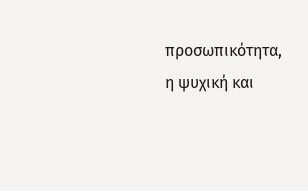προσωπικότητα, η ψυχική και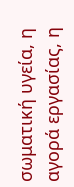σωματική υγεία, η αγορά εργασίας, η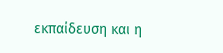εκπαίδευση και η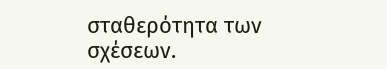σταθερότητα των σχέσεων.